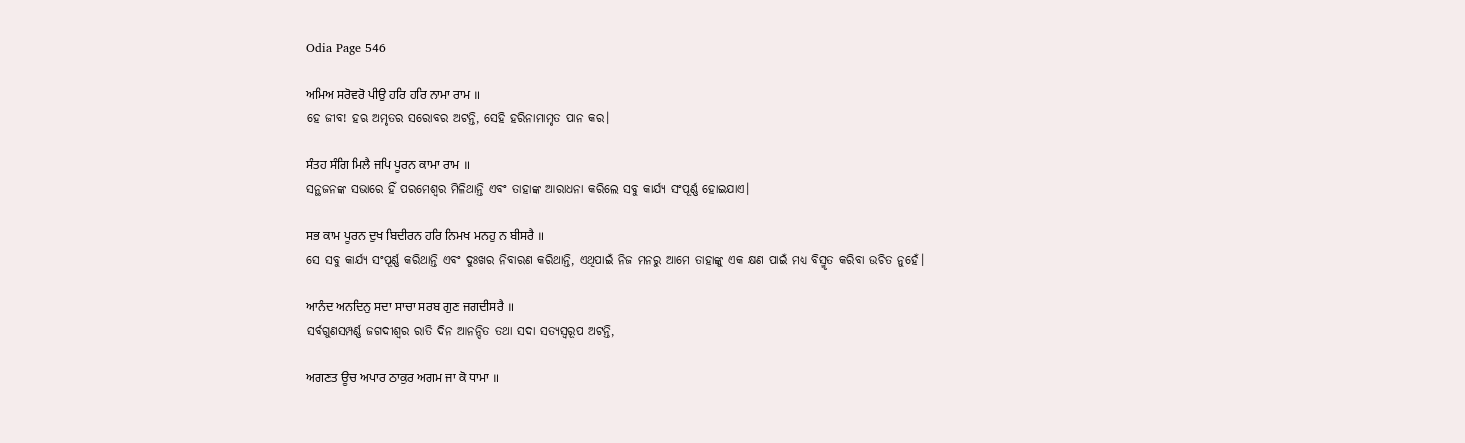Odia Page 546

ਅਮਿਅ ਸਰੋਵਰੋ ਪੀਉ ਹਰਿ ਹਰਿ ਨਾਮਾ ਰਾਮ ॥
ହେ ଜୀବ! ହଋ ଅମୃତର ସରୋବର ଅଟନ୍ତି, ସେହି ହରିନାମାମୃତ ପାନ କର।

ਸੰਤਹ ਸੰਗਿ ਮਿਲੈ ਜਪਿ ਪੂਰਨ ਕਾਮਾ ਰਾਮ ॥
ସନ୍ଥଜନଙ୍କ ସଭାରେ ହିଁ ପରମେଶ୍ଵର ମିଳିଥାନ୍ତି ଏବଂ ତାହାଙ୍କ ଆରାଧନା କରିଲେ ସବୁ କାର୍ଯ୍ୟ ସଂପୂର୍ଣ୍ଣ ହୋଇଯାଏ।

ਸਭ ਕਾਮ ਪੂਰਨ ਦੁਖ ਬਿਦੀਰਨ ਹਰਿ ਨਿਮਖ ਮਨਹੁ ਨ ਬੀਸਰੈ ॥
ସେ ସବୁ କାର୍ଯ୍ୟ ସଂପୂର୍ଣ୍ଣ କରିଥାନ୍ତି ଏବଂ ଦୁଃଖର ନିବାରଣ କରିଥାନ୍ତି, ଏଥିପାଇଁ ନିଜ ମନରୁ ଆମେ ତାହାଙ୍କୁ ଏକ କ୍ଷଣ ପାଇଁ ମଧ୍ୟ ବିସ୍ମୃତ କରିବା ଉଚିତ ନୁହେଁ।

ਆਨੰਦ ਅਨਦਿਨੁ ਸਦਾ ਸਾਚਾ ਸਰਬ ਗੁਣ ਜਗਦੀਸਰੈ ॥
ସର୍ବଗୁଣସମ୍ପର୍ଣ୍ଣ ଜଗଦୀଶ୍ଵର ରାତି ଦିନ ଆନନ୍ଦିତ ତଥା ସଦା ସତ୍ୟସ୍ଵରୂପ ଅଟନ୍ତି,

ਅਗਣਤ ਊਚ ਅਪਾਰ ਠਾਕੁਰ ਅਗਮ ਜਾ ਕੋ ਧਾਮਾ ॥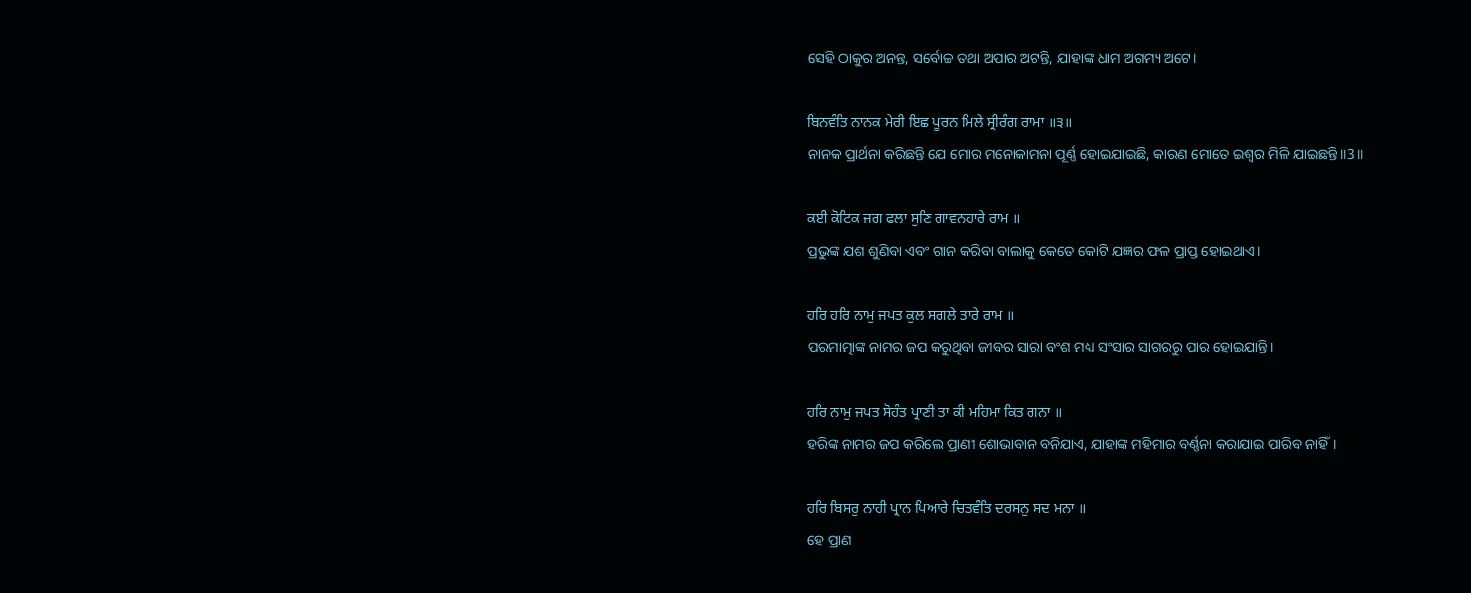ସେହି ଠାକୁର ଅନନ୍ତ, ସର୍ବୋଚ୍ଚ ତଥା ଅପାର ଅଟନ୍ତି, ଯାହାଙ୍କ ଧାମ ଅଗମ୍ୟ ଅଟେ।

ਬਿਨਵੰਤਿ ਨਾਨਕ ਮੇਰੀ ਇਛ ਪੂਰਨ ਮਿਲੇ ਸ੍ਰੀਰੰਗ ਰਾਮਾ ॥੩॥
ନାନକ ପ୍ରାର୍ଥନା କରିଛନ୍ତି ଯେ ମୋର ମନୋକାମନା ପୂର୍ଣ୍ଣ ହୋଇଯାଇଛି, କାରଣ ମୋତେ ଇଶ୍ଵର ମିଳି ଯାଇଛନ୍ତି॥3॥

ਕਈ ਕੋਟਿਕ ਜਗ ਫਲਾ ਸੁਣਿ ਗਾਵਨਹਾਰੇ ਰਾਮ ॥
ପ୍ରଭୁଙ୍କ ଯଶ ଶୁଣିବା ଏବଂ ଗାନ କରିବା ବାଲାକୁ କେତେ କୋଟି ଯଜ୍ଞର ଫଳ ପ୍ରାପ୍ତ ହୋଇଥାଏ।

ਹਰਿ ਹਰਿ ਨਾਮੁ ਜਪਤ ਕੁਲ ਸਗਲੇ ਤਾਰੇ ਰਾਮ ॥
ପରମାତ୍ମାଙ୍କ ନାମର ଜପ କରୁଥିବା ଜୀବର ସାରା ବଂଶ ମଧ୍ୟ ସଂସାର ସାଗରରୁ ପାର ହୋଇଯାନ୍ତି।

ਹਰਿ ਨਾਮੁ ਜਪਤ ਸੋਹੰਤ ਪ੍ਰਾਣੀ ਤਾ ਕੀ ਮਹਿਮਾ ਕਿਤ ਗਨਾ ॥
ହରିଙ୍କ ନାମର ଜପ କରିଲେ ପ୍ରାଣୀ ଶୋଭାବାନ ବନିଯାଏ, ଯାହାଙ୍କ ମହିମାର ବର୍ଣ୍ଣନା କରାଯାଇ ପାରିବ ନାହିଁ।

ਹਰਿ ਬਿਸਰੁ ਨਾਹੀ ਪ੍ਰਾਨ ਪਿਆਰੇ ਚਿਤਵੰਤਿ ਦਰਸਨੁ ਸਦ ਮਨਾ ॥
ହେ ପ୍ରାଣ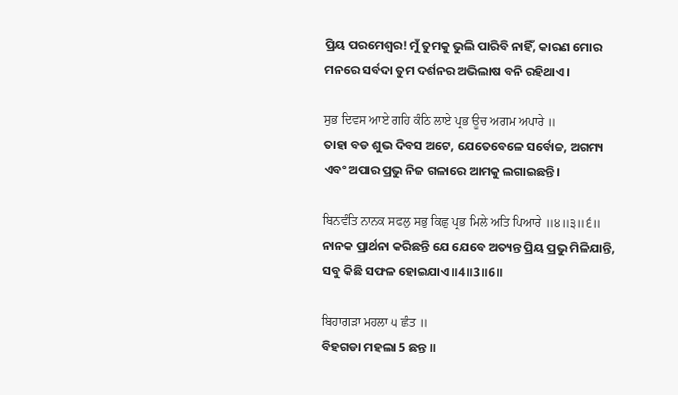ପ୍ରିୟ ପରମେଶ୍ଵର! ମୁଁ ତୁମକୁ ଭୁଲି ପାରିବି ନାହିଁ, କାରଣ ମୋର ମନରେ ସର୍ବଦା ତୁମ ଦର୍ଶନର ଅଭିଲାଷ ବନି ରହିଥାଏ।

ਸੁਭ ਦਿਵਸ ਆਏ ਗਹਿ ਕੰਠਿ ਲਾਏ ਪ੍ਰਭ ਊਚ ਅਗਮ ਅਪਾਰੇ ॥
ତାହା ବଡ ଶୁଭ ଦିବସ ଅଟେ, ଯେତେବେଳେ ସର୍ବୋଚ୍ଚ, ଅଗମ୍ୟ ଏବଂ ଅପାର ପ୍ରଭୁ ନିଜ ଗଳାରେ ଆମକୁ ଲଗାଇଛନ୍ତି।

ਬਿਨਵੰਤਿ ਨਾਨਕ ਸਫਲੁ ਸਭੁ ਕਿਛੁ ਪ੍ਰਭ ਮਿਲੇ ਅਤਿ ਪਿਆਰੇ ॥੪॥੩॥੬॥
ନାନକ ପ୍ରାର୍ଥନା କରିଛନ୍ତି ଯେ ଯେବେ ଅତ୍ୟନ୍ତ ପ୍ରିୟ ପ୍ରଭୁ ମିଳିଯାନ୍ତି, ସବୁ କିଛି ସଫଳ ହୋଇଯାଏ॥4॥3॥6॥

ਬਿਹਾਗੜਾ ਮਹਲਾ ੫ ਛੰਤ ॥
ବିହଗଡା ମହଲା 5 ଛନ୍ତ ॥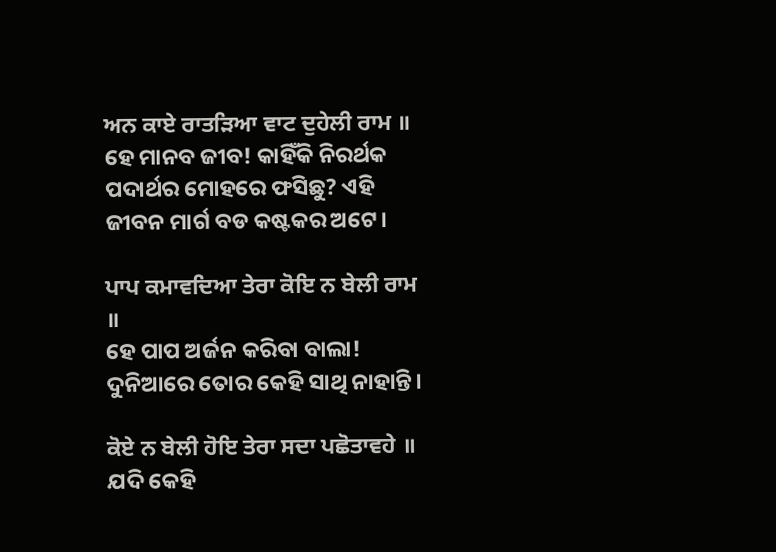ਅਨ ਕਾਏ ਰਾਤੜਿਆ ਵਾਟ ਦੁਹੇਲੀ ਰਾਮ ॥
ହେ ମାନବ ଜୀବ! କାହିଁକି ନିରର୍ଥକ ପଦାର୍ଥର ମୋହରେ ଫସିଛୁ? ଏହି ଜୀବନ ମାର୍ଗ ବଡ କଷ୍ଟକର ଅଟେ।

ਪਾਪ ਕਮਾਵਦਿਆ ਤੇਰਾ ਕੋਇ ਨ ਬੇਲੀ ਰਾਮ ॥
ହେ ପାପ ଅର୍ଜନ କରିବା ବାଲା! ଦୁନିଆରେ ତୋର କେହି ସାଥି ନାହାନ୍ତି।

ਕੋਏ ਨ ਬੇਲੀ ਹੋਇ ਤੇਰਾ ਸਦਾ ਪਛੋਤਾਵਹੇ ॥
ଯଦି କେହି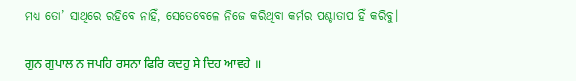ମଧ୍ୟ ତୋ’ ସାଥିରେ ରହିବେ ନାହିଁ, ସେତେବେଳେ ନିଜେ କରିଥିବା କର୍ମର ପଶ୍ଚାତାପ ହିଁ କରିବୁ।

ਗੁਨ ਗੁਪਾਲ ਨ ਜਪਹਿ ਰਸਨਾ ਫਿਰਿ ਕਦਹੁ ਸੇ ਦਿਹ ਆਵਹੇ ॥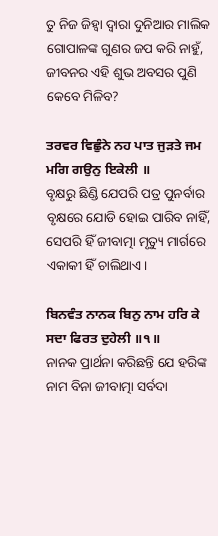ତୁ ନିଜ ଜିହ୍ଵା ଦ୍ଵାରା ଦୁନିଆର ମାଲିକ ଗୋପାଳଙ୍କ ଗୁଣର ଜପ କରି ନାହୁଁ, ଜୀବନର ଏହି ଶୁଭ ଅବସର ପୁଣି କେବେ ମିଳିବ?

ਤਰਵਰ ਵਿਛੁੰਨੇ ਨਹ ਪਾਤ ਜੁੜਤੇ ਜਮ ਮਗਿ ਗਉਨੁ ਇਕੇਲੀ ॥
ବୃକ୍ଷରୁ ଛିଣ୍ଡି ଯେପରି ପତ୍ର ପୁନର୍ବାର ବୃକ୍ଷରେ ଯୋଡି ହୋଇ ପାରିବ ନାହିଁ, ସେପରି ହିଁ ଜୀବାତ୍ମା ମୃତ୍ୟୁ ମାର୍ଗରେ ଏକାକୀ ହିଁ ଚାଲିଥାଏ।

ਬਿਨਵੰਤ ਨਾਨਕ ਬਿਨੁ ਨਾਮ ਹਰਿ ਕੇ ਸਦਾ ਫਿਰਤ ਦੁਹੇਲੀ ॥੧॥
ନାନକ ପ୍ରାର୍ଥନା କରିଛନ୍ତି ଯେ ହରିଙ୍କ ନାମ ବିନା ଜୀବାତ୍ମା ସର୍ବଦା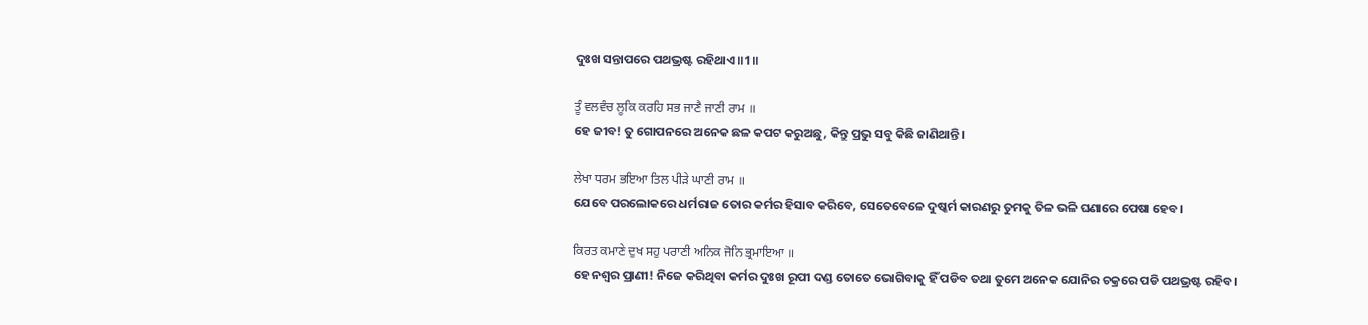ଦୁଃଖ ସନ୍ତାପରେ ପଥଭ୍ରଷ୍ଟ ରହିଥାଏ॥1॥

ਤੂੰ ਵਲਵੰਚ ਲੂਕਿ ਕਰਹਿ ਸਭ ਜਾਣੈ ਜਾਣੀ ਰਾਮ ॥
ହେ ଜୀବ! ତୁ ଗୋପନରେ ଅନେକ ଛଳ କପଟ କରୁଅଛୁ, କିନ୍ତୁ ପ୍ରଭୁ ସବୁ କିଛି ଜାଣିଥାନ୍ତି।

ਲੇਖਾ ਧਰਮ ਭਇਆ ਤਿਲ ਪੀੜੇ ਘਾਣੀ ਰਾਮ ॥
ଯେବେ ପରଲୋକରେ ଧର୍ମରାଜ ତୋର କର୍ମର ହିସାବ କରିବେ, ସେତେବେଳେ ଦୁଷ୍କର୍ମ କାରଣରୁ ତୁମକୁ ତିଳ ଭଳି ଘଣାରେ ପେଷା ହେବ।

ਕਿਰਤ ਕਮਾਣੇ ਦੁਖ ਸਹੁ ਪਰਾਣੀ ਅਨਿਕ ਜੋਨਿ ਭ੍ਰਮਾਇਆ ॥
ହେ ନଶ୍ଵର ପ୍ରାଣୀ! ନିଜେ କରିଥିବା କର୍ମର ଦୁଃଖ ରୂପୀ ଦଣ୍ଡ ତୋତେ ଭୋଗିବାକୁ ହିଁ ପଡିବ ତଥା ତୁମେ ଅନେକ ଯୋନିର ଚକ୍ରରେ ପଡି ପଥଭ୍ରଷ୍ଟ ରହିବ।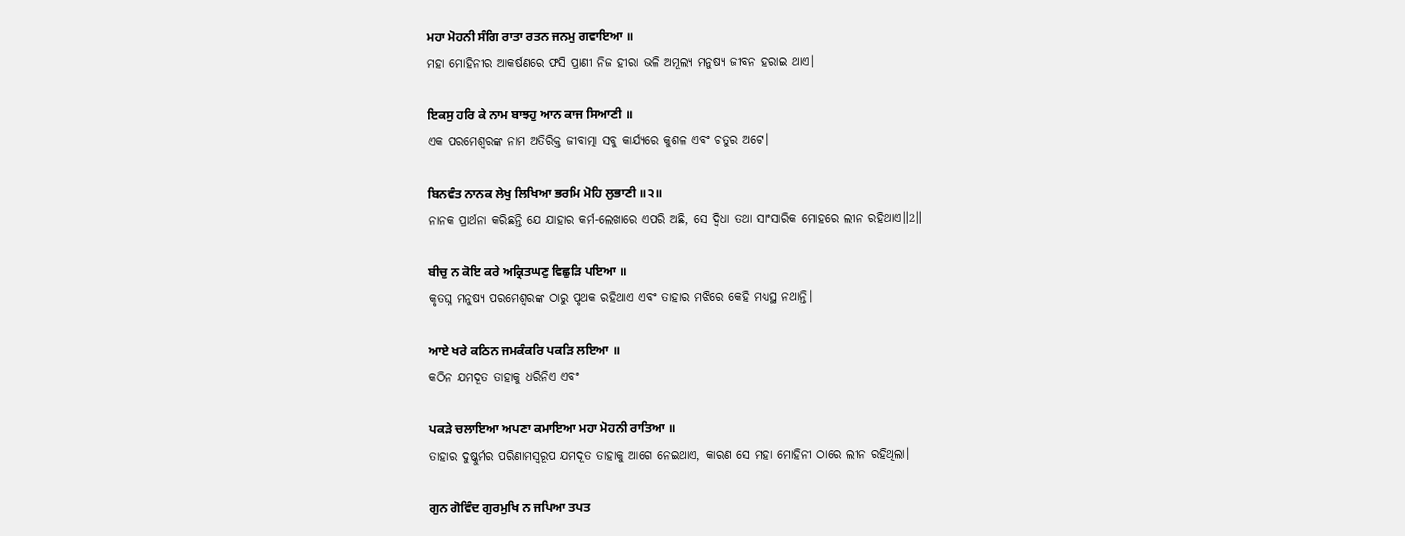ਮਹਾ ਮੋਹਨੀ ਸੰਗਿ ਰਾਤਾ ਰਤਨ ਜਨਮੁ ਗਵਾਇਆ ॥
ମହା ମୋହିନୀର ଆକର୍ଷଣରେ ଫସି ପ୍ରାଣୀ ନିଜ ହୀରା ଭଳି ଅମୂଲ୍ୟ ମନୁଷ୍ୟ ଜୀବନ ହରାଇ ଥାଏ।

ਇਕਸੁ ਹਰਿ ਕੇ ਨਾਮ ਬਾਝਹੁ ਆਨ ਕਾਜ ਸਿਆਣੀ ॥
ଏକ ପରମେଶ୍ଵରଙ୍କ ନାମ ଅତିରିକ୍ତ ଜୀବାତ୍ମା ସବୁ କାର୍ଯ୍ୟରେ କୁଶଳ ଏବଂ ଚତୁର ଅଟେ।

ਬਿਨਵੰਤ ਨਾਨਕ ਲੇਖੁ ਲਿਖਿਆ ਭਰਮਿ ਮੋਹਿ ਲੁਭਾਣੀ ॥੨॥
ନାନକ ପ୍ରାର୍ଥନା କରିଛନ୍ତି ଯେ ଯାହାର କର୍ମ-ଲେଖାରେ ଏପରି ଅଛି, ସେ ଦ୍ଵିଧା ତଥା ସାଂସାରିକ ମୋହରେ ଲୀନ ରହିଥାଏ॥2॥

ਬੀਚੁ ਨ ਕੋਇ ਕਰੇ ਅਕ੍ਰਿਤਘਣੁ ਵਿਛੁੜਿ ਪਇਆ ॥
କୃତଘ୍ନ ମନୁଷ୍ୟ ପରମେଶ୍ଵରଙ୍କ ଠାରୁ ପୃଥକ ରହିଥାଏ ଏବଂ ତାହାର ମଝିରେ କେହି ମଧ୍ୟସ୍ଥ ନଥାନ୍ତି।

ਆਏ ਖਰੇ ਕਠਿਨ ਜਮਕੰਕਰਿ ਪਕੜਿ ਲਇਆ ॥
କଠିନ ଯମଦୂତ ତାହାକୁ ଧରିନିଏ ଏବଂ

ਪਕੜੇ ਚਲਾਇਆ ਅਪਣਾ ਕਮਾਇਆ ਮਹਾ ਮੋਹਨੀ ਰਾਤਿਆ ॥
ତାହାର ଦୁଷ୍କୁର୍ମର ପରିଣାମସ୍ଵରୂପ ଯମଦୂତ ତାହାକୁ ଆଗେ ନେଇଥାଏ, କାରଣ ସେ ମହା ମୋହିନୀ ଠାରେ ଲୀନ ରହିଥିଲା।

ਗੁਨ ਗੋਵਿੰਦ ਗੁਰਮੁਖਿ ਨ ਜਪਿਆ ਤਪਤ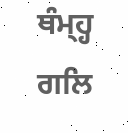ਥੰਮ੍ਹ੍ਹ ਗਲਿ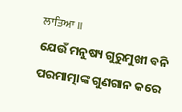ਲਾਤਿਆ ॥
ଯେଉଁ ମନୁଷ୍ୟ ଗୁରୁମୁଖୀ ବନି ପରମାତ୍ମାଙ୍କ ଗୁଣଗାନ କରେ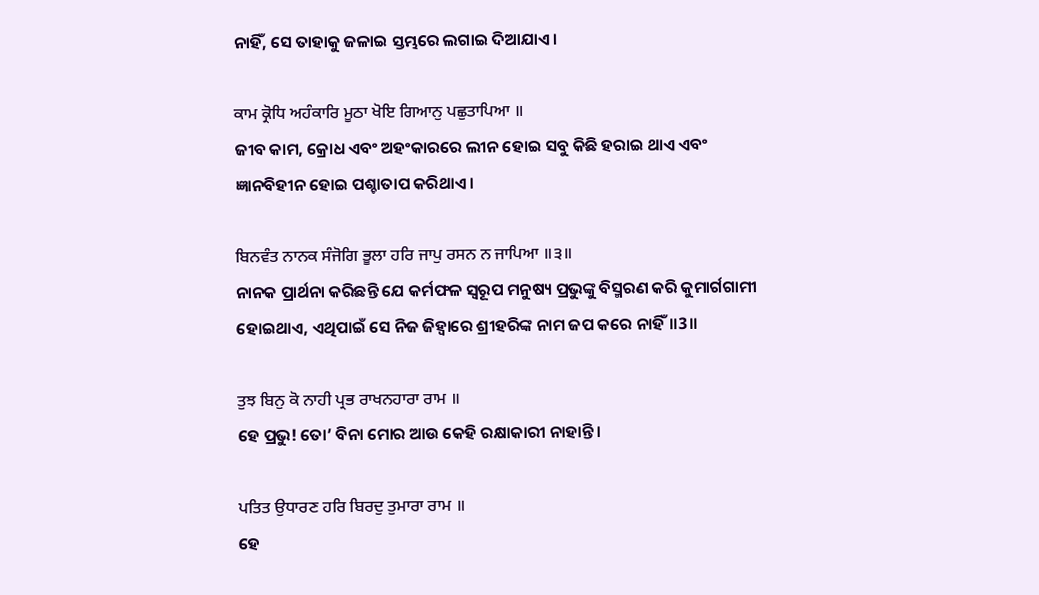ନାହିଁ, ସେ ତାହାକୁ ଜଳାଇ ସ୍ତମ୍ଭରେ ଲଗାଇ ଦିଆଯାଏ।

ਕਾਮ ਕ੍ਰੋਧਿ ਅਹੰਕਾਰਿ ਮੂਠਾ ਖੋਇ ਗਿਆਨੁ ਪਛੁਤਾਪਿਆ ॥
ଜୀବ କାମ, କ୍ରୋଧ ଏବଂ ଅହଂକାରରେ ଲୀନ ହୋଇ ସବୁ କିଛି ହରାଇ ଥାଏ ଏବଂ ଜ୍ଞାନବିହୀନ ହୋଇ ପଶ୍ଚାତାପ କରିଥାଏ।

ਬਿਨਵੰਤ ਨਾਨਕ ਸੰਜੋਗਿ ਭੂਲਾ ਹਰਿ ਜਾਪੁ ਰਸਨ ਨ ਜਾਪਿਆ ॥੩॥
ନାନକ ପ୍ରାର୍ଥନା କରିଛନ୍ତି ଯେ କର୍ମଫଳ ସ୍ୱରୂପ ମନୁଷ୍ୟ ପ୍ରଭୁଙ୍କୁ ବିସ୍ମରଣ କରି କୁମାର୍ଗଗାମୀ ହୋଇଥାଏ, ଏଥିପାଇଁ ସେ ନିଜ ଜିହ୍ଵାରେ ଶ୍ରୀହରିଙ୍କ ନାମ ଜପ କରେ ନାହିଁ॥3॥

ਤੁਝ ਬਿਨੁ ਕੋ ਨਾਹੀ ਪ੍ਰਭ ਰਾਖਨਹਾਰਾ ਰਾਮ ॥
ହେ ପ୍ରଭୁ! ତୋ’ ବିନା ମୋର ଆଉ କେହି ରକ୍ଷାକାରୀ ନାହାନ୍ତି।

ਪਤਿਤ ਉਧਾਰਣ ਹਰਿ ਬਿਰਦੁ ਤੁਮਾਰਾ ਰਾਮ ॥
ହେ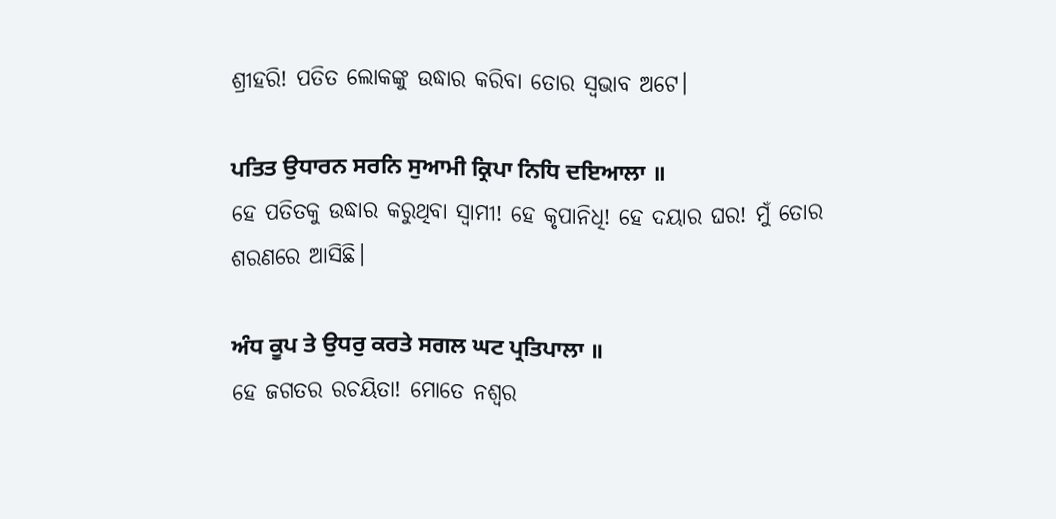ଶ୍ରୀହରି! ପତିତ ଲୋକଙ୍କୁ ଉଦ୍ଧାର କରିବା ତୋର ସ୍ଵଭାବ ଅଟେ।

ਪਤਿਤ ਉਧਾਰਨ ਸਰਨਿ ਸੁਆਮੀ ਕ੍ਰਿਪਾ ਨਿਧਿ ਦਇਆਲਾ ॥
ହେ ପତିତକୁ ଉଦ୍ଧାର କରୁଥିବା ସ୍ଵାମୀ! ହେ କୃପାନିଧି! ହେ ଦୟାର ଘର! ମୁଁ ତୋର ଶରଣରେ ଆସିଛି।

ਅੰਧ ਕੂਪ ਤੇ ਉਧਰੁ ਕਰਤੇ ਸਗਲ ਘਟ ਪ੍ਰਤਿਪਾਲਾ ॥
ହେ ଜଗତର ରଚୟିତା! ମୋତେ ନଶ୍ଵର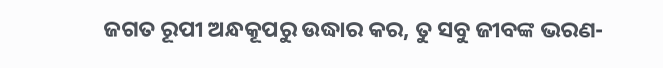ଜଗତ ରୂପୀ ଅନ୍ଧକୂପରୁ ଉଦ୍ଧାର କର, ତୁ ସବୁ ଜୀବଙ୍କ ଭରଣ-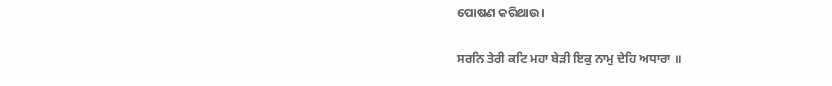ପୋଷଣ କରିଥାଉ।

ਸਰਨਿ ਤੇਰੀ ਕਟਿ ਮਹਾ ਬੇੜੀ ਇਕੁ ਨਾਮੁ ਦੇਹਿ ਅਧਾਰਾ ॥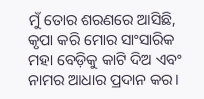ମୁଁ ତୋର ଶରଣରେ ଆସିଛି, କୃପା କରି ମୋର ସାଂସାରିକ ମହା ବେଡ଼ିକୁ କାଟି ଦିଅ ଏବଂ ନାମର ଆଧାର ପ୍ରଦାନ କର।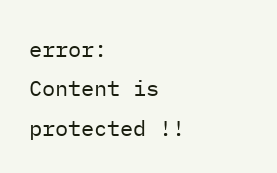error: Content is protected !!